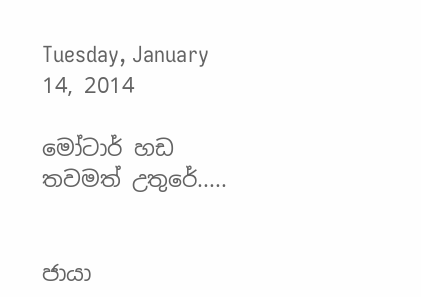Tuesday, January 14, 2014

මෝටාර් හඩ තවමත් උතුරේ.....


ජායා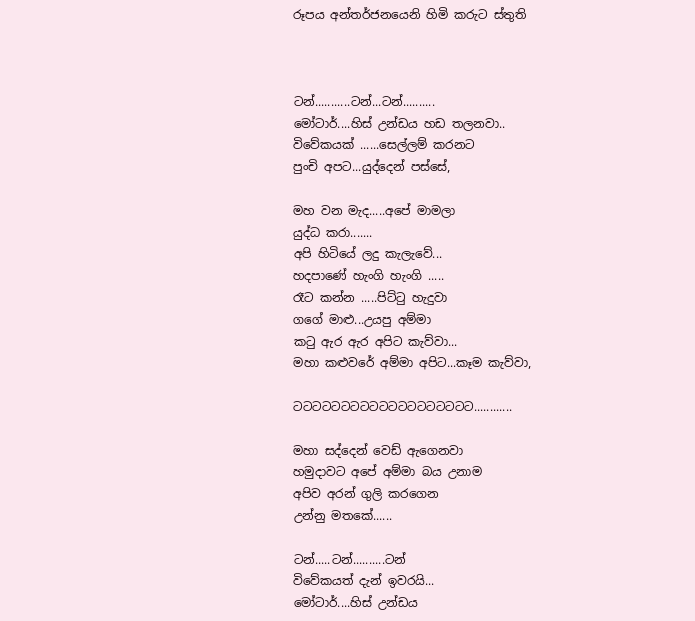රූපය අන්තර්ජනයෙනි හිමි කරුට ස්තුති



ටන්...........ටන්...ටන්..........
මෝටාර්....හිස් උන්ඩය හඩ තලනවා..
විවේකයක් ......සෙල්ලම් කරනට
පුංචි අපට...යුද්දෙන් පස්සේ,

මහ වන මැද.....අපේ මාමලා
යුද්ධ කරා.......
අපි හිටියේ ලදු කැලැවේ...
හදපාණේ හැංගි හැංගි .....
රෑට කන්න .....පිට්ටු හැදුවා
ගගේ මාළු...උයපු අම්මා
කටු ඇර ඇර අපිට කැව්වා...
මහා කළුවරේ අම්මා අපිට...කෑම කැව්වා,

ටටටටටටටටටටටටටටටටටටට............

මහා සද්දෙන් වෙඩ් ඇගෙනවා
හමුදාවට අපේ අම්මා බය උනාම
අපිව අරන් ගුලි කරගෙන
උන්නු මතකේ......

ටන්.....ටන්..........ටන්
විවේකයත් දැන් ඉවරයි...
මෝටාර්....හිස් උන්ඩය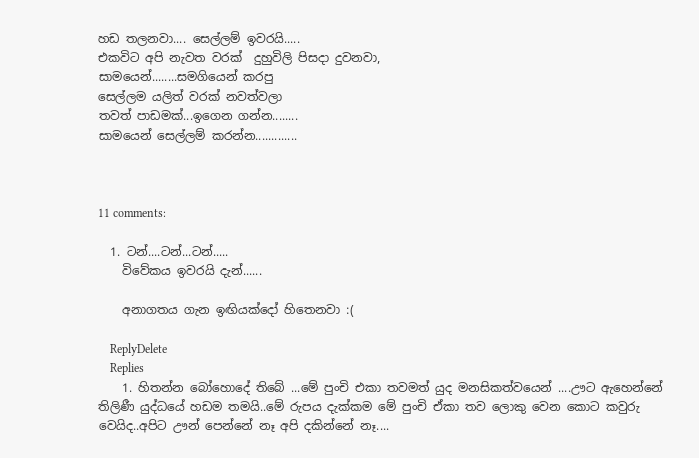හඩ තලනවා.... සෙල්ලම් ඉවරයි.....
එකවිට අපි නැවත වරක්  දුහුවිලි පිසදා දුවනවා,
සාමයෙන්........සමගියෙන් කරපු
සෙල්ලම යලිත් වරක් නවත්වලා
තවත් පාඩමක්...ඉගෙන ගන්න........
සාමයෙන් සෙල්ලම් කරන්න.............



11 comments:

  1. ටන්....ටන්...ටන්.....
    විවේකය ඉවරයි දැන්......

    අනාගතය ගැන ඉඟියක්දෝ හිතෙනවා :(

    ReplyDelete
    Replies
    1. හිතන්න බෝහොදේ තිබේ ...මේ පුංචි එකා තවමත් යුද මනසිකත්වයෙන් ....ඌට ඇහෙන්නේ තිලිණී යුද්ධයේ හඩම තමයි..මේ රුපය දැක්කම මේ පුංචි ඒකා තව ලොකු වෙන කොට කවුරු වෙයිද..අපිට ඌන් පෙන්නේ නෑ අපි දකින්නේ නෑ....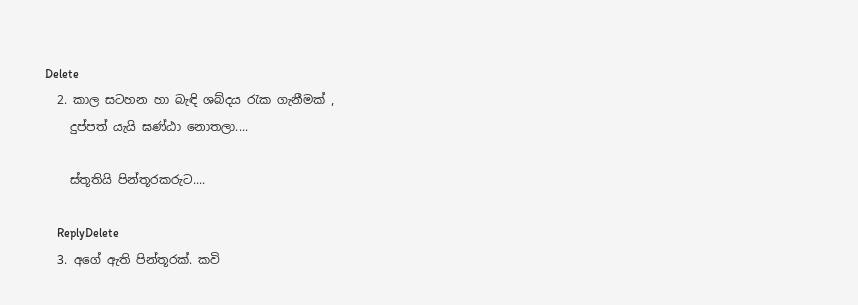Delete
  2. කාල සටහන හා බැඳි ශබ්දය රැක ගැනීමක් ,
    දුප්පත් යැයි ඝණ්ඨා නොතලා....

    ස්තූතියි පින්තූරකරුට....

    ReplyDelete
  3. අගේ ඇති පින්තූරක්. කවි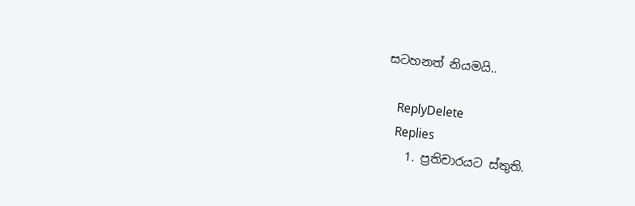සටහනත් නියමයි..

    ReplyDelete
    Replies
    1. ප්‍රතිචාරයට ස්තුති.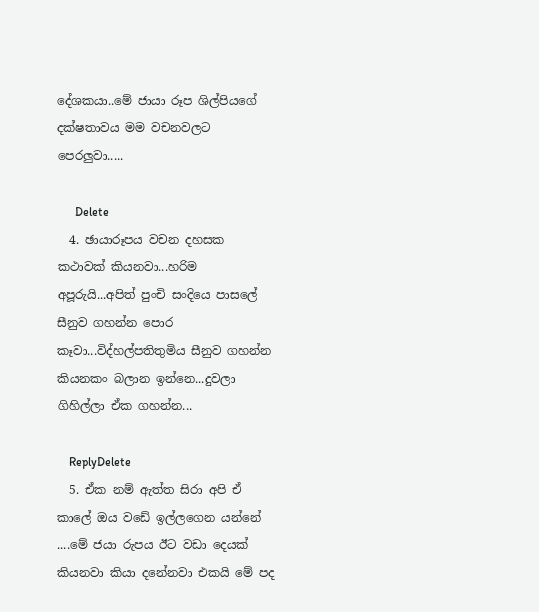දේශකයා..මේ ජායා රූප ශිල්පියගේ දක්ෂතාවය මම වචනවලට පෙරලුවා.....

      Delete
  4. ඡායාරූපය වචන දහසක කථාවක් කියනවා...හරිම අපූරුයි...අපිත් පුංචි සංදියෙ පාසලේ සීනුව ගහන්න පොර කෑවා...විද්හල්පතිතුමිය සීනුව ගහන්න කියනකං බලාන ඉන්නෙ...දුවලා ගිහිල්ලා ඒක ගහන්න...

    ReplyDelete
  5. ඒක නම් ඇත්ත සිරා අපි ඒ කාලේ ඔය වඩේ ඉල්ලගෙන යන්නේ ....මේ ජයා රුපය ඊට වඩා දෙයක් කියනවා කියා දනේනවා එකයි මේ පද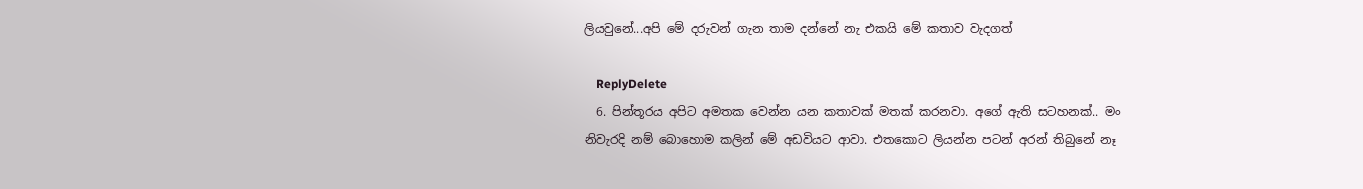ලියවුනේ...අපි මේ දරුවන් ගැන තාම දන්නේ නැ එකයි මේ කතාව වැදගත්

    ReplyDelete
  6. පින්තූරය අපිට අමතක වෙන්න යන කතාවක් මතක් කරනවා. අගේ ඇති සටහනක්.. මං නිවැරදි නම් බොහොම කලින් මේ අඩවියට ආවා. එතකොට ලියන්න පටන් අරන් තිබුනේ නෑ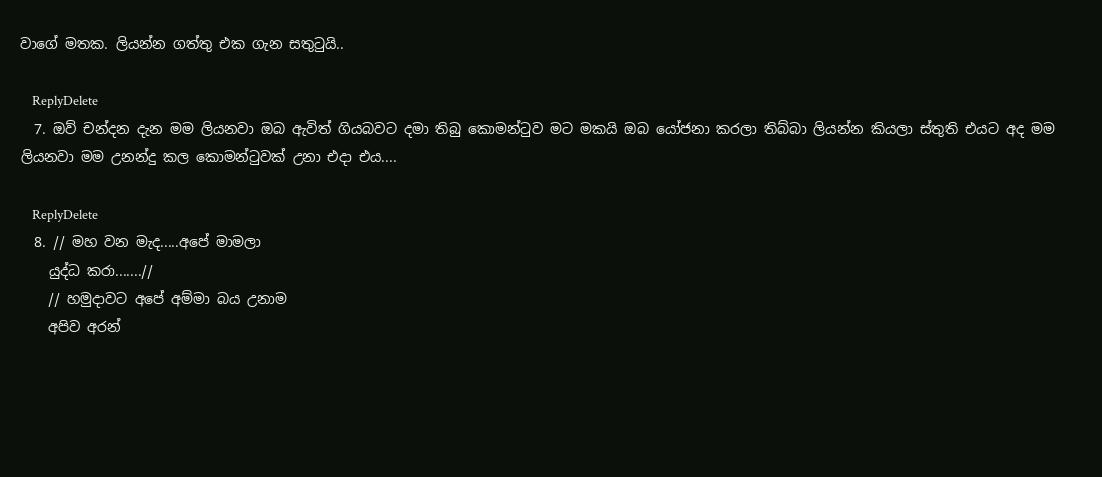වාගේ මතක. ලියන්න ගත්තු එක ගැන සතුටුයි..

    ReplyDelete
  7. ඔව් චන්දන දැන මම ලියනවා ඔබ ඇවිත් ගියබවට දමා තිබු කොමන්ටුව මට මකයි ඔබ යෝජනා කරලා තිබ්බා ලියන්න කියලා ස්තුති එයට අද මම ලියනවා මම උනන්දු කල කොමන්ටුවක් උනා එදා එය....

    ReplyDelete
  8. // මහ වන මැද.....අපේ මාමලා
    යුද්ධ කරා.......//
    // හමුදාවට අපේ අම්මා බය උනාම
    අපිව අරන්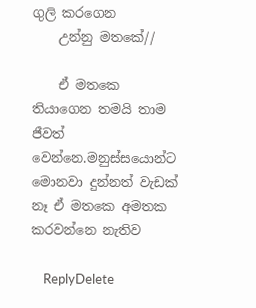ගුලි කරගෙන
    උන්නු මතකේ//

    ඒ මතකෙ තියාගෙන තමයි තාම ජීවත් වෙන්නෙ.මනුස්සයොන්ට මොනවා දුන්නත් වැඩක් නෑ ඒ මතකෙ අමතක කරවන්නෙ නැතිව

    ReplyDelete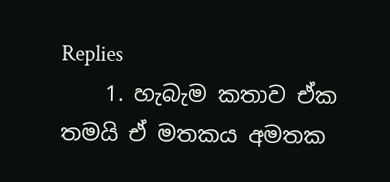Replies
    1. හැබැම කතාව ඒක තමයි ඒ මතකය අමතක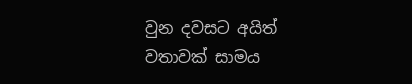වුන දවසට අයිත් වතාවක් සාමය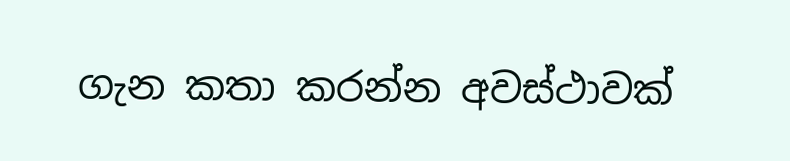ගැන කතා කරන්න අවස්ථාවක්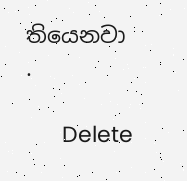තියෙනවා .

      Delete